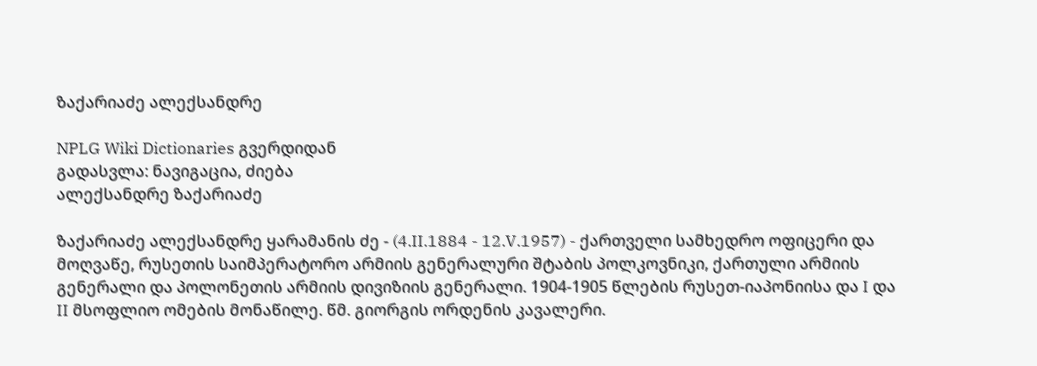ზაქარიაძე ალექსანდრე

NPLG Wiki Dictionaries გვერდიდან
გადასვლა: ნავიგაცია, ძიება
ალექსანდრე ზაქარიაძე

ზაქარიაძე ალექსანდრე ყარამანის ძე - (4.II.1884 - 12.V.1957) - ქართველი სამხედრო ოფიცერი და მოღვაწე, რუსეთის საიმპერატორო არმიის გენერალური შტაბის პოლკოვნიკი, ქართული არმიის გენერალი და პოლონეთის არმიის დივიზიის გენერალი. 1904-1905 წლების რუსეთ-იაპონიისა და I და II მსოფლიო ომების მონაწილე. წმ. გიორგის ორდენის კავალერი.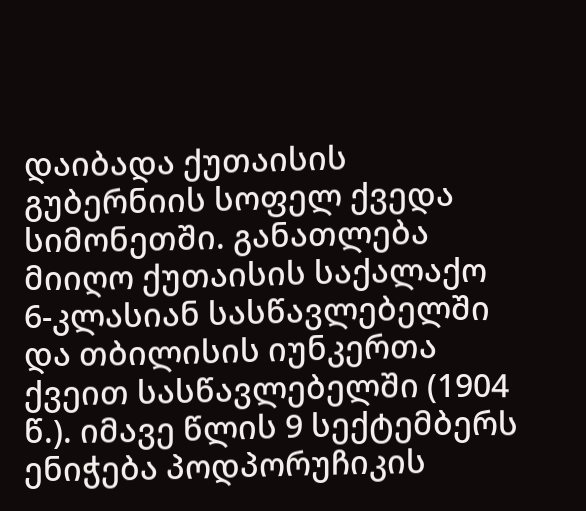დაიბადა ქუთაისის გუბერნიის სოფელ ქვედა სიმონეთში. განათლება მიიღო ქუთაისის საქალაქო 6-კლასიან სასწავლებელში და თბილისის იუნკერთა ქვეით სასწავლებელში (1904 წ.). იმავე წლის 9 სექტემბერს ენიჭება პოდპორუჩიკის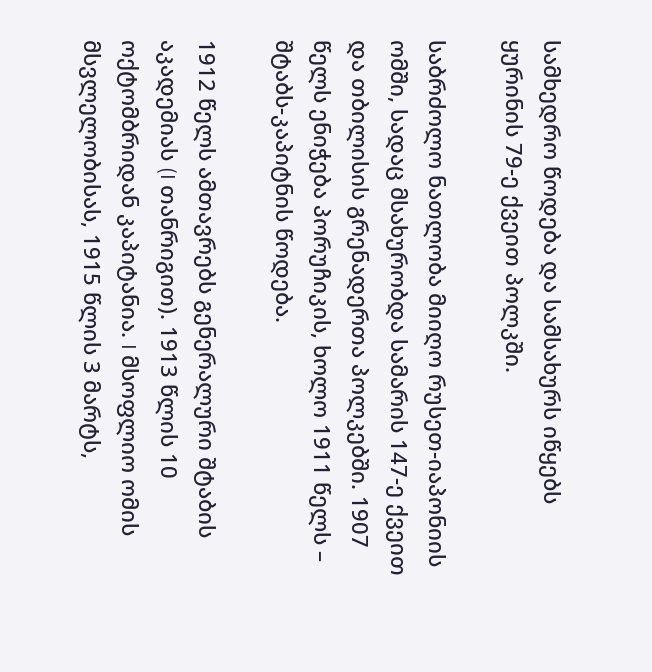სამხედრო წოდება და სამსახურს იწყებს ყურინის 79-ე ქვეით პოლკში.

საბრძოლო ნათლობა მიიღო რუსეთ-იაპონიის ომში, სადაც მსახურობდა სამარის 147-ე ქვეით და თბილისის გრენადერთა პოლკებში. 1907 წელს ენიჭება პორუჩიკის, ხოლო 1911 წელს – შტაბს-კაპიტნის წოდება.

1912 წელს ამთავრებს გენერალური შტაბის აკადემიას (I თანრიგით). 1913 წლის 10 ოქტომბრიდან კაპიტანია. I მსოფლიო ომის მსვლელობისას, 1915 წლის 3 მარტს,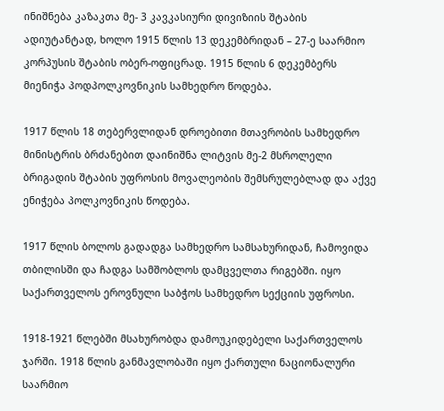ინიშნება კაზაკთა მე- 3 კავკასიური დივიზიის შტაბის ადიუტანტად, ხოლო 1915 წლის 13 დეკემბრიდან – 27-ე საარმიო კორპუსის შტაბის ობერ-ოფიცრად. 1915 წლის 6 დეკემბერს მიენიჭა პოდპოლკოვნიკის სამხედრო წოდება.

1917 წლის 18 თებერვლიდან დროებითი მთავრობის სამხედრო მინისტრის ბრძანებით დაინიშნა ლიტვის მე-2 მსროლელი ბრიგადის შტაბის უფროსის მოვალეობის შემსრულებლად და აქვე ენიჭება პოლკოვნიკის წოდება.

1917 წლის ბოლოს გადადგა სამხედრო სამსახურიდან, ჩამოვიდა თბილისში და ჩადგა სამშობლოს დამცველთა რიგებში. იყო საქართველოს ეროვნული საბჭოს სამხედრო სექციის უფროსი.

1918-1921 წლებში მსახურობდა დამოუკიდებელი საქართველოს ჯარში. 1918 წლის განმავლობაში იყო ქართული ნაციონალური საარმიო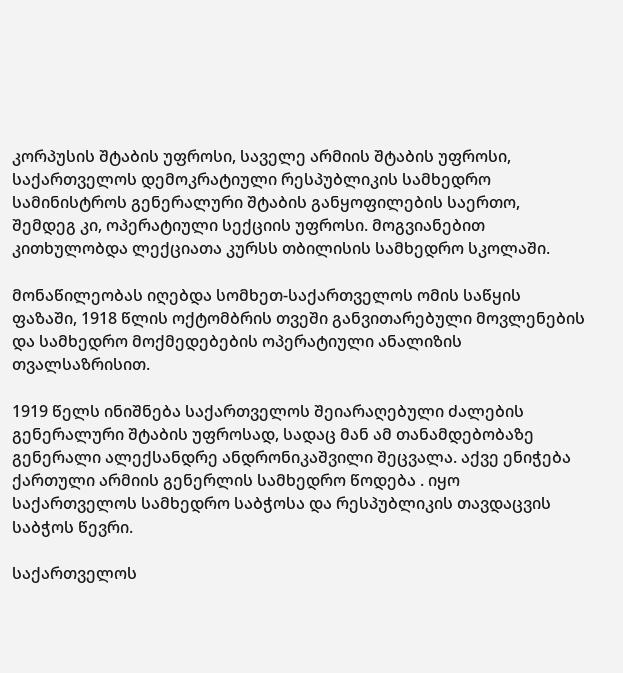კორპუსის შტაბის უფროსი, საველე არმიის შტაბის უფროსი, საქართველოს დემოკრატიული რესპუბლიკის სამხედრო სამინისტროს გენერალური შტაბის განყოფილების საერთო, შემდეგ კი, ოპერატიული სექციის უფროსი. მოგვიანებით კითხულობდა ლექციათა კურსს თბილისის სამხედრო სკოლაში.

მონაწილეობას იღებდა სომხეთ-საქართველოს ომის საწყის ფაზაში, 1918 წლის ოქტომბრის თვეში განვითარებული მოვლენების და სამხედრო მოქმედებების ოპერატიული ანალიზის თვალსაზრისით.

1919 წელს ინიშნება საქართველოს შეიარაღებული ძალების გენერალური შტაბის უფროსად, სადაც მან ამ თანამდებობაზე გენერალი ალექსანდრე ანდრონიკაშვილი შეცვალა. აქვე ენიჭება ქართული არმიის გენერლის სამხედრო წოდება . იყო საქართველოს სამხედრო საბჭოსა და რესპუბლიკის თავდაცვის საბჭოს წევრი.

საქართველოს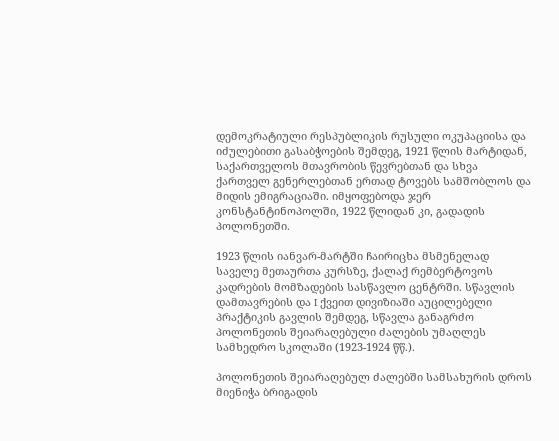დემოკრატიული რესპუბლიკის რუსული ოკუპაციისა და იძულებითი გასაბჭოების შემდეგ, 1921 წლის მარტიდან, საქართველოს მთავრობის წევრებთან და სხვა ქართველ გენერლებთან ერთად ტოვებს სამშობლოს და მიდის ემიგრაციაში. იმყოფებოდა ჯერ კონსტანტინოპოლში, 1922 წლიდან კი, გადადის პოლონეთში.

1923 წლის იანვარ-მარტში ჩაირიცხა მსმენელად საველე მეთაურთა კურსზე, ქალაქ რემბერტოვოს კადრების მომზადების სასწავლო ცენტრში. სწავლის დამთავრების და I ქვეით დივიზიაში აუცილებელი პრაქტიკის გავლის შემდეგ, სწავლა განაგრძო პოლონეთის შეიარაღებული ძალების უმაღლეს სამხედრო სკოლაში (1923-1924 წწ.).

პოლონეთის შეიარაღებულ ძალებში სამსახურის დროს მიენიჭა ბრიგადის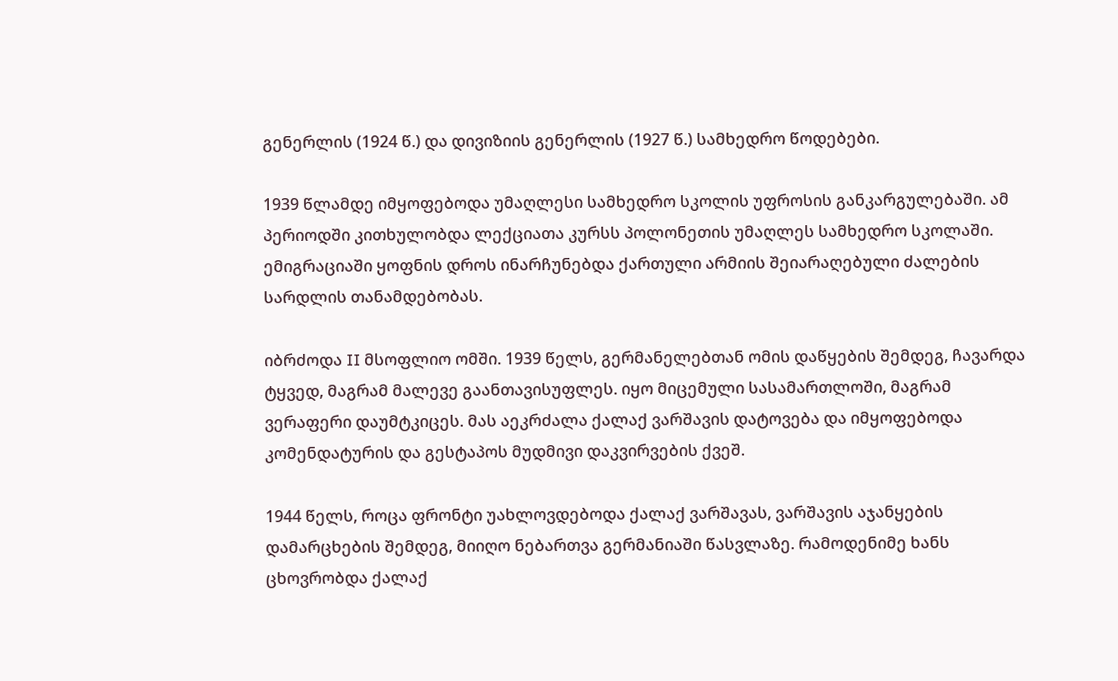გენერლის (1924 წ.) და დივიზიის გენერლის (1927 წ.) სამხედრო წოდებები.

1939 წლამდე იმყოფებოდა უმაღლესი სამხედრო სკოლის უფროსის განკარგულებაში. ამ პერიოდში კითხულობდა ლექციათა კურსს პოლონეთის უმაღლეს სამხედრო სკოლაში. ემიგრაციაში ყოფნის დროს ინარჩუნებდა ქართული არმიის შეიარაღებული ძალების სარდლის თანამდებობას.

იბრძოდა II მსოფლიო ომში. 1939 წელს, გერმანელებთან ომის დაწყების შემდეგ, ჩავარდა ტყვედ, მაგრამ მალევე გაანთავისუფლეს. იყო მიცემული სასამართლოში, მაგრამ ვერაფერი დაუმტკიცეს. მას აეკრძალა ქალაქ ვარშავის დატოვება და იმყოფებოდა კომენდატურის და გესტაპოს მუდმივი დაკვირვების ქვეშ.

1944 წელს, როცა ფრონტი უახლოვდებოდა ქალაქ ვარშავას, ვარშავის აჯანყების დამარცხების შემდეგ, მიიღო ნებართვა გერმანიაში წასვლაზე. რამოდენიმე ხანს ცხოვრობდა ქალაქ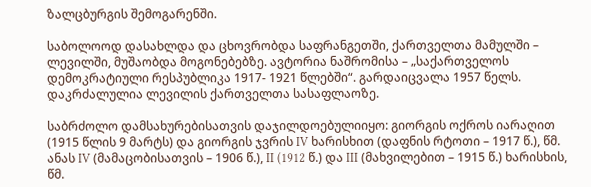ზალცბურგის შემოგარენში.

საბოლოოდ დასახლდა და ცხოვრობდა საფრანგეთში, ქართველთა მამულში – ლევილში, მუშაობდა მოგონებებზე. ავტორია ნაშრომისა – „საქართველოს დემოკრატიული რესპუბლიკა 1917- 1921 წლებში“. გარდაიცვალა 1957 წელს. დაკრძალულია ლევილის ქართველთა სასაფლაოზე.

საბრძოლო დამსახურებისათვის დაჯილდოებულიიყო: გიორგის ოქროს იარაღით (1915 წლის 9 მარტს) და გიორგის ჯვრის IV ხარისხით (დაფნის რტოთი – 1917 წ.), წმ. ანას IV (მამაცობისათვის – 1906 წ.), II (1912 წ.) და III (მახვილებით – 1915 წ.) ხარისხის, წმ.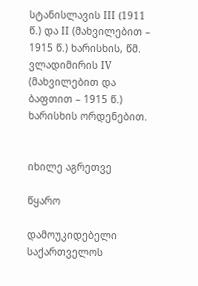სტანისლავის III (1911 წ.) და II (მახვილებით – 1915 წ.) ხარისხის, წმ. ვლადიმირის IV (მახვილებით და ბაფთით – 1915 წ.) ხარისხის ორდენებით.


იხილე აგრეთვე

წყარო

დამოუკიდებელი საქართველოს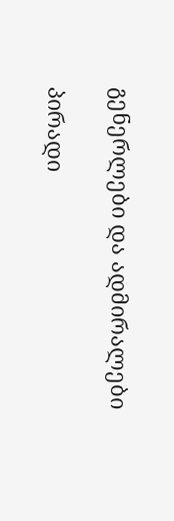გენერლები და ადმირალები

პირადი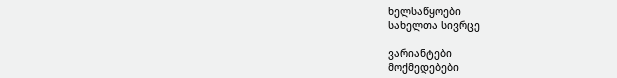ხელსაწყოები
სახელთა სივრცე

ვარიანტები
მოქმედებები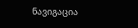ნავიგაცია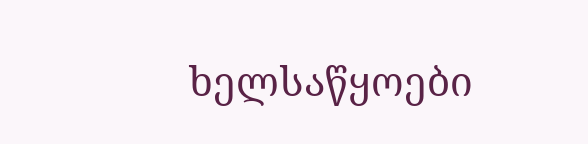ხელსაწყოები